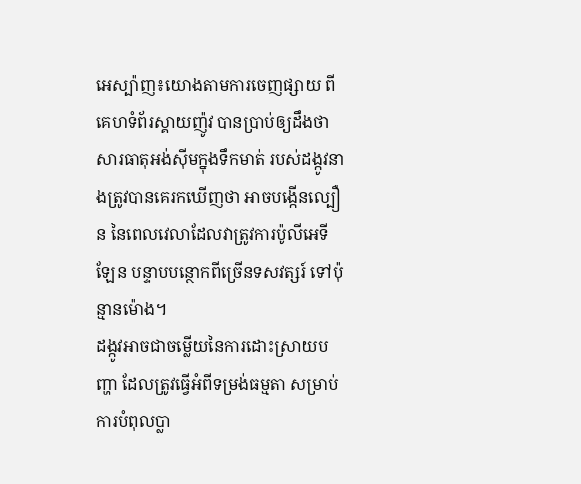អេស្ប៉ាញ៖យោងតាមការចេញផ្សាយ ពីគេហទំព័រស្គាយញ៉ូវ បានប្រាប់ឲ្យដឹងថា សារធាតុអង់ស៊ីមក្នុងទឹកមាត់ របស់ដង្កូវនាងត្រូវបានគេរកឃើញថា អាចបង្កើនល្បឿន នៃពេលវេលាដែលវាត្រូវការប៉ូលីអេទីឡែន បន្ទាបបន្ថោកពីច្រើនទសវត្សរ៍ ទៅប៉ុន្មានម៉ោង។
ដង្កូវអាចជាចម្លើយនៃការដោះស្រាយបញ្ហា ដែលត្រូវធ្វើអំពីទម្រង់ធម្មតា សម្រាប់ការបំពុលប្លា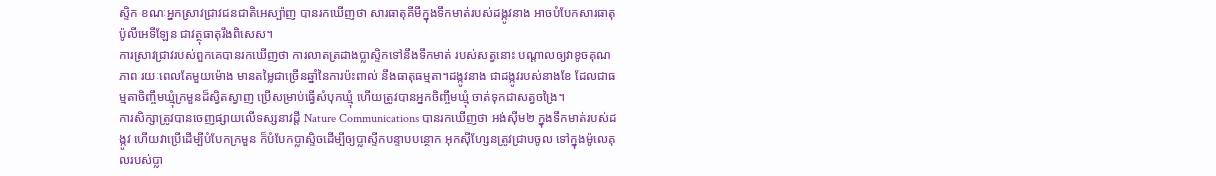ស្ទិក ខណៈអ្នកស្រាវជ្រាវជនជាតិអេស្ប៉ាញ បានរកឃើញថា សារធាតុគីមីក្នុងទឹកមាត់របស់ដង្កូវនាង អាចបំបែកសារធាតុប៉ូលីអេទីឡែន ជាវត្ថុធាតុរឹងពិសេស។
ការស្រាវជ្រាវរបស់ពួកគេបានរកឃើញថា ការលាតត្រដាងប្លាស្ទិកទៅនឹងទឹកមាត់ របស់សត្វនោះ បណ្តាលឲ្យវាខូចគុណភាព រយៈពេលតែមួយម៉ោង មានតម្លៃជាច្រើនឆ្នាំនៃការប៉ះពាល់ នឹងធាតុធម្មតា។ដង្កូវនាង ជាដង្កូវរបស់នាងខែ ដែលជាធម្មតាចិញ្ចឹមឃ្មុំក្រមួនដ៏ស្វិតស្វាញ ប្រើសម្រាប់ធ្វើសំបុកឃ្មុំ ហើយត្រូវបានអ្នកចិញ្ចឹមឃ្មុំ ចាត់ទុកជាសត្វចង្រៃ។
ការសិក្សាត្រូវបានចេញផ្សាយលើទស្សនាវដ្តី Nature Communications បានរកឃើញថា អង់ស៊ីម២ ក្នុងទឹកមាត់របស់ដង្កូវ ហើយវាប្រើដើម្បីបំបែកក្រមួន ក៏បំបែកប្លាស្ទិចដើម្បីឲ្យប្លាស្ទីកបន្ទាបបន្ថោក អុកស៊ីហ្សែនត្រូវជ្រាបចូល ទៅក្នុងម៉ូលេគុលរបស់ប្លា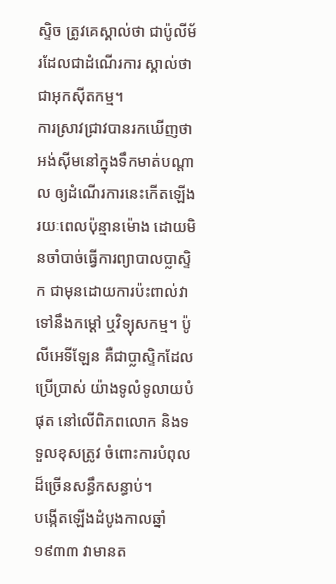ស្ទិច ត្រូវគេស្គាល់ថា ជាប៉ូលីម័រដែលជាដំណើរការ ស្គាល់ថា ជាអុកស៊ីតកម្ម។
ការស្រាវជ្រាវបានរកឃើញថា អង់ស៊ីមនៅក្នុងទឹកមាត់បណ្តាល ឲ្យដំណើរការនេះកើតឡើង រយៈពេលប៉ុន្មានម៉ោង ដោយមិនចាំបាច់ធ្វើការព្យាបាលប្លាស្ទិក ជាមុនដោយការប៉ះពាល់វាទៅនឹងកម្ដៅ ឬវិទ្យុសកម្ម។ ប៉ូលីអេទីឡែន គឺជាប្លាស្ទិកដែលប្រើប្រាស់ យ៉ាងទូលំទូលាយបំផុត នៅលើពិភពលោក និងទទួលខុសត្រូវ ចំពោះការបំពុលដ៏ច្រើនសន្ធឹកសន្ធាប់។
បង្កើតឡើងដំបូងកាលឆ្នាំ ១៩៣៣ វាមានត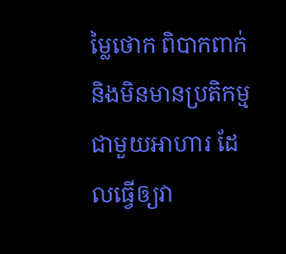ម្លៃថោក ពិបាកពាក់ និងមិនមានប្រតិកម្មជាមួយអាហារ ដែលធ្វើឲ្យវា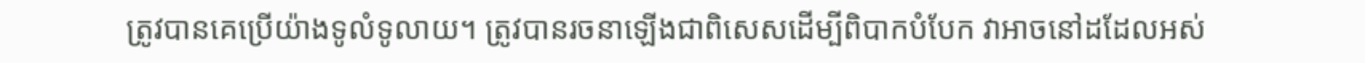ត្រូវបានគេប្រើយ៉ាងទូលំទូលាយ។ ត្រូវបានរចនាឡើងជាពិសេសដើម្បីពិបាកបំបែក វាអាចនៅដដែលអស់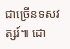ជាច្រើនទសវត្សរ៍៕ ដោ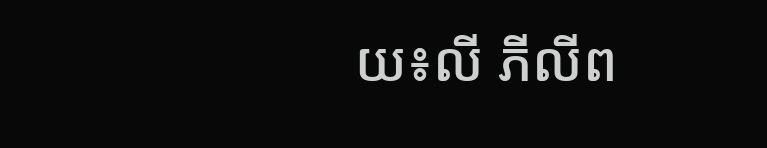យ៖លី ភីលីព